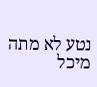נטע לא מתה
מיכל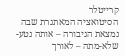קרייטלר
הסיטואציה המאתגרת שבה נמצאת הגיבורה – אותה נטע-שלא-מתה – לאורך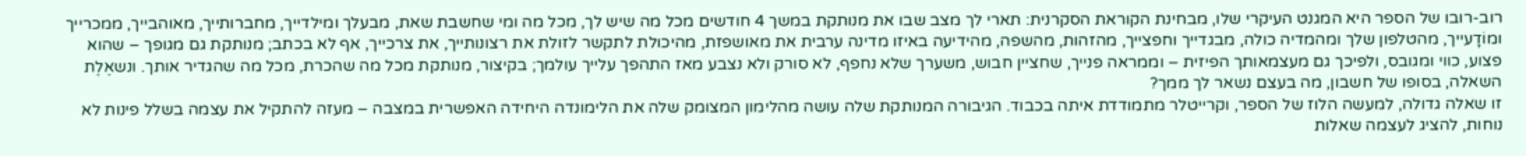רוב-רובו של הספר היא המגנט העיקרי שלו, מבחינת הקוראת הסקרנית: תארי לך מצב שבו את מנותקת במשך 4 חודשים מכל מה שיש לך, מכל מה ומי שחשבת שאת, מבעלך ומילדייך, מחברותייך, מאוהבייך, ממכרייך ומוֹדָעייך, מהטלפון שלך ומהמדיה כולה, מבגדייך וחפצייך, מהזהות, מהשפה, מהידיעה באיזו מדינה ערבית את מאושפזת, מהיכולת לתקשר לזולת את רצונותייך, את צרכייך, אף לא בכתב; מנותקת גם מגופך – שהוא פצוע, כווי ומגובס, ולפיכך גם מעצמאותך הפיזית – וממראה פנייך, שחציין חבוש, משערך שלא נחפף, לא סורק ולא נצבע מאז התהפך עלייך עולמך; בקיצור, מנותקת מכל מה שהכרת, מכל מה שהגדיר אותך. ונשאֶלֶת השאלה, בסופו של חשבון, מה בעצם נשאר לך ממך?
זו שאלה גדולה, למעשה הלוז של הספר, וקרייטלר מתמודדת איתה בכבוד. הגיבורה המנותקת שלה עושה מהלימון המצומק שלה את הלימונדה היחידה האפשרית במצבה – מעזה להתקיל את עצמה בשלל פינות לא נוחות, להציג לעצמה שאלות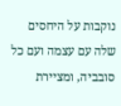נוקבות על היחסים שלה עם עצמה ועם כל סובביה, ומציירת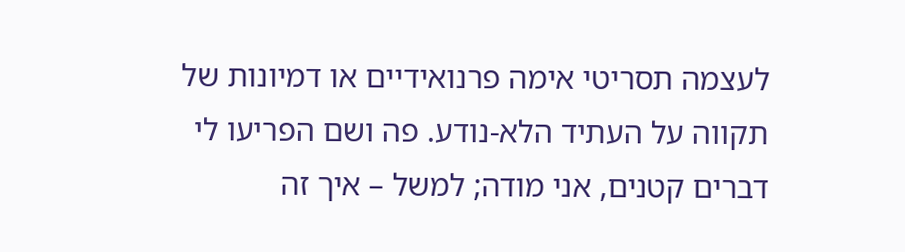לעצמה תסריטי אימה פרנואידיים או דמיונות של תקווה על העתיד הלא-נודע. פה ושם הפריעו לי דברים קטנים, אני מודה; למשל – איך זה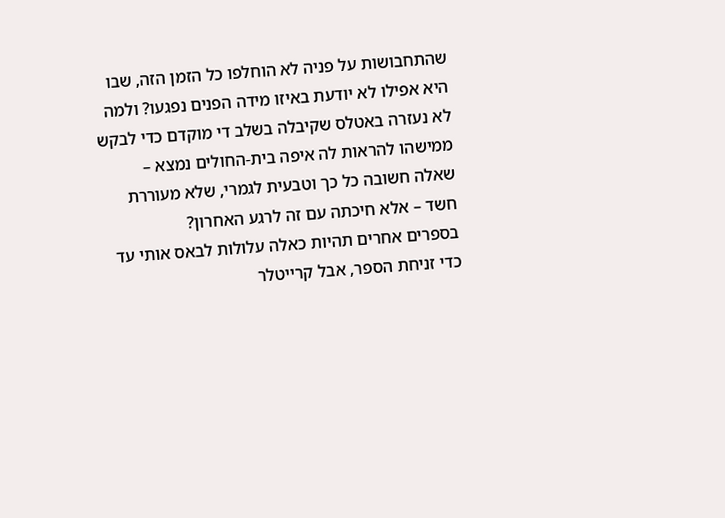שהתחבושות על פניה לא הוחלפו כל הזמן הזה, שבו היא אפילו לא יודעת באיזו מידה הפנים נפגעו? ולמה לא נעזרה באטלס שקיבלה בשלב די מוקדם כדי לבקש ממישהו להראות לה איפה בית-החולים נמצא – שאלה חשובה כל כך וטבעית לגמרי, שלא מעוררת חשד – אלא חיכתה עם זה לרגע האחרון?
בספרים אחרים תהיות כאלה עלולות לבאס אותי עד כדי זניחת הספר, אבל קרייטלר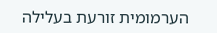הערמומית זורעת בעלילה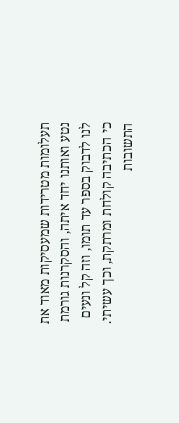תעלומות מטרידות שמעסיקות מאוד את נטע ואותנו יחד איתה, והסקרנות גורמת לנו לדבוק בספר עד תומו, וזה קל ונעים כי הכתיבה קולחת ומרתקת, וכך עשיתי. התשובות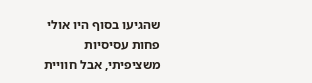שהגיעו בסוף היו אולי פחות עסיסיות משציפיתי, אבל חוויית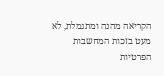הקריאה מהנה ומתגמלת, לא מעט בזכות המחשבות הפרטיות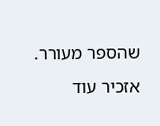שהספר מעורר. אזכיר עוד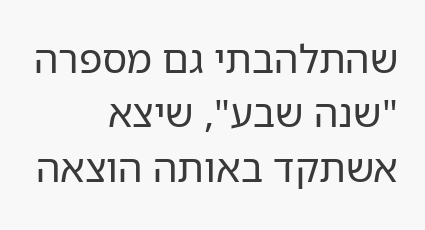שהתלהבתי גם מספרה "שנה שבע", שיצא אשתקד באותה הוצאה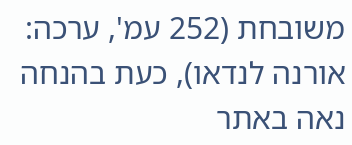משובחת (252 עמ', ערכה: אורנה לנדאו), כעת בהנחה נאה באתר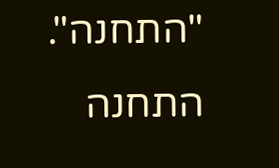"התחנה".
התחנה